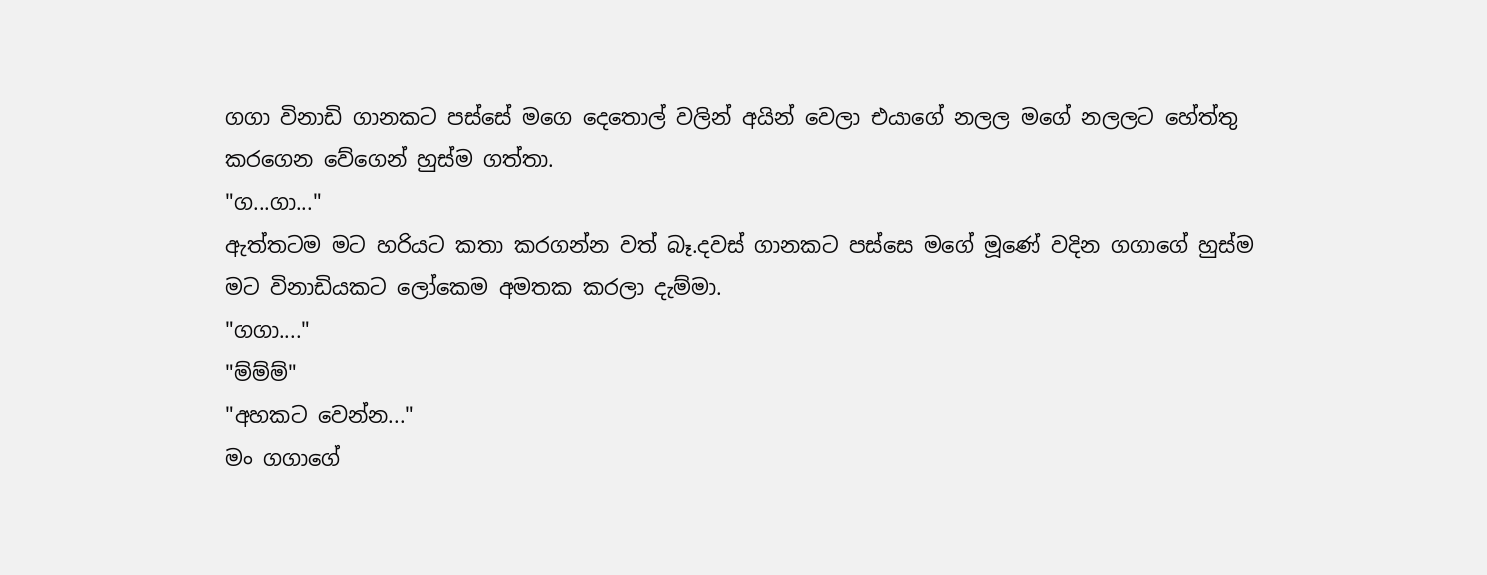ගගා විනාඩි ගානකට පස්සේ මගෙ දෙතොල් වලින් අයින් වෙලා එයාගේ නලල මගේ නලලට හේත්තු කරගෙන වේගෙන් හුස්ම ගත්තා.
"ග...ගා..."
ඇත්තටම මට හරියට කතා කරගන්න වත් බෑ.දවස් ගානකට පස්සෙ මගේ මූණේ වදින ගගාගේ හුස්ම මට විනාඩියකට ලෝකෙම අමතක කරලා දැම්මා.
"ගගා...."
"ම්ම්ම්"
"අහකට වෙන්න..."
මං ගගාගේ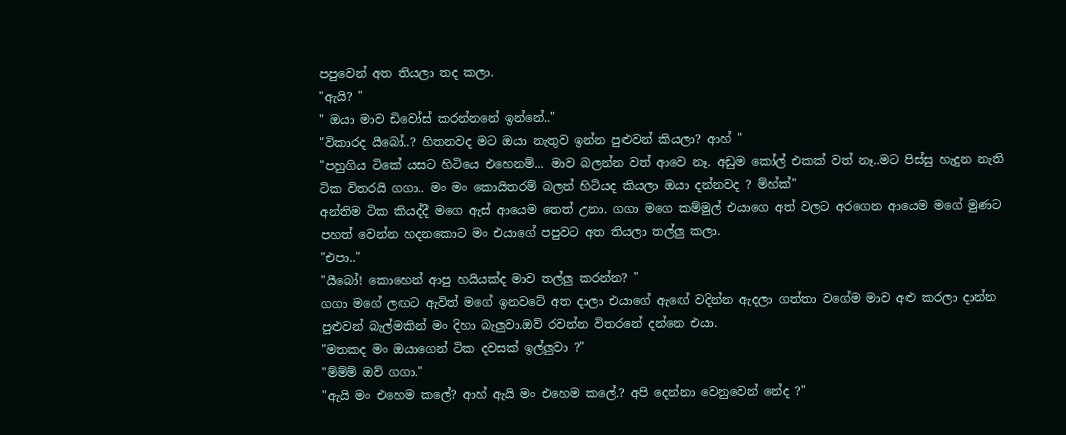පපුවෙන් අත තියලා තද කලා.
"ඇයි? "
" ඔයා මාව ඩිවෝස් කරන්නනේ ඉන්නේ.."
"විකාරද යීබෝ..? හිතනවද මට ඔයා නැතුව ඉන්න පුළුවන් කියලා? ආහ් "
"පහුගිය ටිකේ යසට හිටියෙ එහෙනම්... මාව බලන්න වත් ආවෙ නෑ. අඩුම කෝල් එකක් වත් නෑ..මට පිස්සු හැදුන නැති ටික විතරයි ගගා.. මං මං කොයිතරම් බලන් හිටියද කියලා ඔයා දන්නවද ? ම්හ්ක්"
අන්තිම ටික කියද්දී මගෙ ඇස් ආයෙම තෙත් උනා. ගගා මගෙ කම්මුල් එයාගෙ අත් වලට අරගෙන ආයෙම මගේ මුණට පහත් වෙන්න හදනකොට මං එයාගේ පපුවට අත තියලා තල්ලු කලා.
"එපා.."
"යීබෝ! කොහෙන් ආපු හයියක්ද මාව තල්ලු කරන්න? "
ගගා මගේ ලඟට ඇවිත් මගේ ඉනවටේ අත දාලා එයාගේ ඇඟේ වදින්න ඇදලා ගත්තා වගේම මාව අළු කරලා දාන්න පුළුවන් බැල්මකින් මං දිහා බැලුවා.ඔව් රවන්න විතරනේ දන්නෙ එයා.
"මතකද මං ඔයාගෙන් ටික දවසක් ඉල්ලුවා ?"
"ම්ම්ම් ඔව් ගගා."
"ඇයි මං එහෙම කලේ? ආහ් ඇයි මං එහෙම කලේ.? අපි දෙන්නා වෙනුවෙන් නේද ?"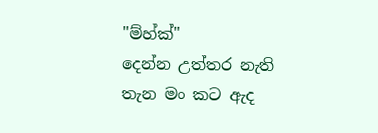"ම්හ්ක්"
දෙන්න උත්තර නැති තැන මං කට ඇද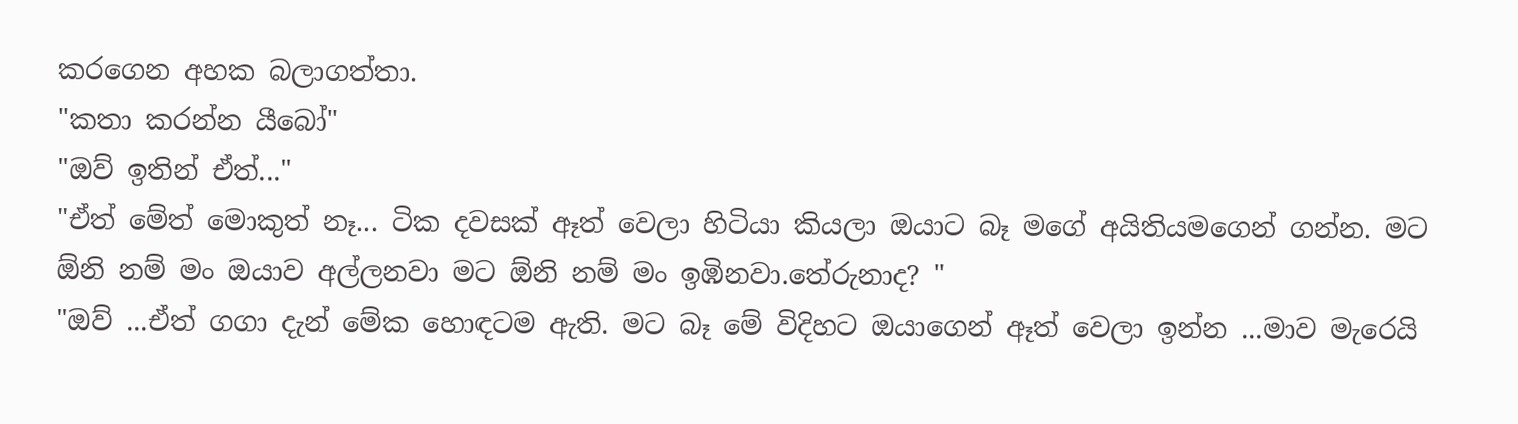කරගෙන අහක බලාගත්තා.
"කතා කරන්න යීබෝ"
"ඔව් ඉතින් ඒත්..."
"ඒත් මේත් මොකුත් නෑ... ටික දවසක් ඈත් වෙලා හිටියා කියලා ඔයාට බෑ මගේ අයිතියමගෙන් ගන්න. මට ඕනි නම් මං ඔයාව අල්ලනවා මට ඕනි නම් මං ඉඹිනවා.තේරුනාද? "
"ඔව් ...ඒත් ගගා දැන් මේක හොඳටම ඇති. මට බෑ මේ විදිහට ඔයාගෙන් ඈත් වෙලා ඉන්න ...මාව මැරෙයි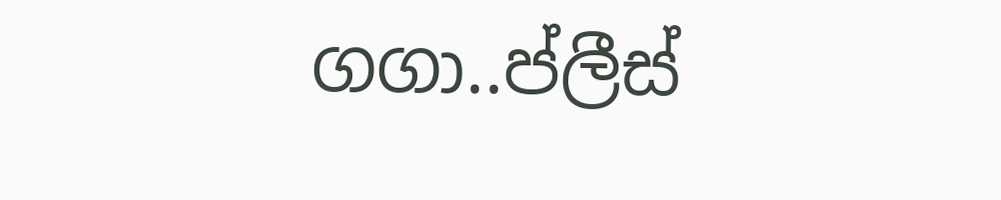ගගා..ප්ලීස්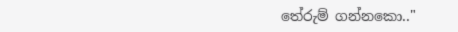තේරුම් ගන්නකො.."